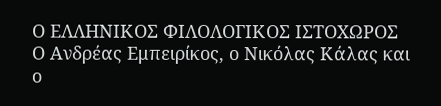Ο ΕΛΛΗΝΙΚΟΣ ΦΙΛΟΛΟΓΙΚΟΣ ΙΣΤΟΧΩΡΟΣ
Ο Ανδρέας Εμπειρίκος, ο Νικόλας Κάλας και ο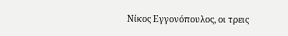Νίκος Εγγονόπουλος, οι τρεις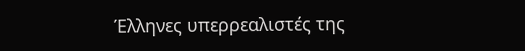Έλληνες υπερρεαλιστές της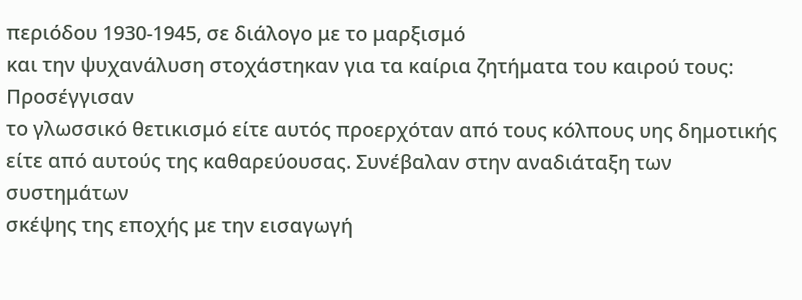περιόδου 1930-1945, σε διάλογο με το μαρξισμό
και την ψυχανάλυση στοχάστηκαν για τα καίρια ζητήματα του καιρού τους: Προσέγγισαν
το γλωσσικό θετικισμό είτε αυτός προερχόταν από τους κόλπους υης δημοτικής
είτε από αυτούς της καθαρεύουσας. Συνέβαλαν στην αναδιάταξη των συστημάτων
σκέψης της εποχής με την εισαγωγή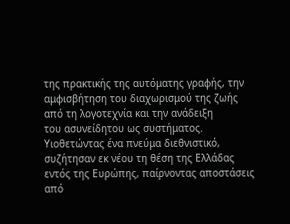της πρακτικής της αυτόματης γραφής, την
αμφισβήτηση του διαχωρισμού της ζωής από τη λογοτεχνία και την ανάδειξη
του ασυνείδητου ως συστήματος.
Υιοθετώντας ένα πνεύμα διεθνιστικό, συζήτησαν εκ νέου τη θέση της Ελλάδας
εντός της Ευρώπης, παίρνοντας αποστάσεις από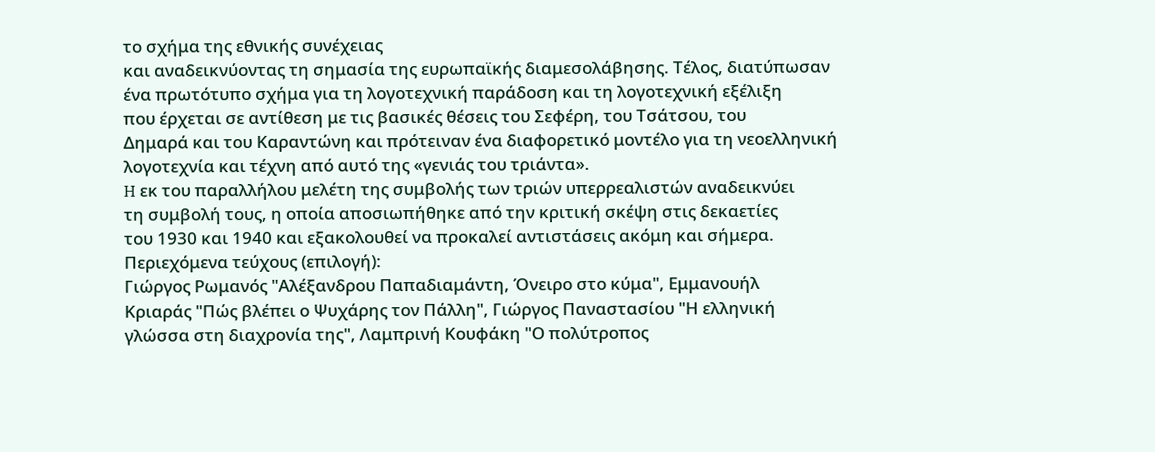το σχήμα της εθνικής συνέχειας
και αναδεικνύοντας τη σημασία της ευρωπαϊκής διαμεσολάβησης. Τέλος, διατύπωσαν
ένα πρωτότυπο σχήμα για τη λογοτεχνική παράδοση και τη λογοτεχνική εξέλιξη
που έρχεται σε αντίθεση με τις βασικές θέσεις του Σεφέρη, του Τσάτσου, του
Δημαρά και του Καραντώνη και πρότειναν ένα διαφορετικό μοντέλο για τη νεοελληνική
λογοτεχνία και τέχνη από αυτό της «γενιάς του τριάντα».
H εκ του παραλλήλου μελέτη της συμβολής των τριών υπερρεαλιστών αναδεικνύει
τη συμβολή τους, η οποία αποσιωπήθηκε από την κριτική σκέψη στις δεκαετίες
του 1930 και 1940 και εξακολουθεί να προκαλεί αντιστάσεις ακόμη και σήμερα.
Περιεχόμενα τεύχους (επιλογή):
Γιώργος Ρωμανός "Αλέξανδρου Παπαδιαμάντη, Όνειρο στο κύμα", Εμμανουήλ
Κριαράς "Πώς βλέπει ο Ψυχάρης τον Πάλλη", Γιώργος Παναστασίου "Η ελληνική
γλώσσα στη διαχρονία της", Λαμπρινή Κουφάκη "Ο πολύτροπος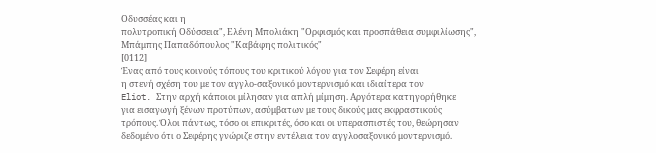Οδυσσέας και η
πολυτροπική Οδύσσεια", Ελένη Μπολιάκη "Ορφισμός και προσπάθεια συμφιλίωσης",
Μπάμπης Παπαδόπουλος "Καβάφης πολιτικός"
[0112]
Ένας από τους κοινούς τόπους του κριτικού λόγου για τον Σεφέρη είναι
η στενή σχέση του με τον αγγλο-σαξονικό μοντερνισμό και ιδιαίτερα τον
Eliot. Στην αρχή κάποιοι μίλησαν για απλή μίμηση. Αργότερα κατηγορήθηκε
για εισαγωγή ξένων προτύπων, ασύμβατων με τους δικούς μας εκφραστικούς
τρόπους. Όλοι πάντως, τόσο οι επικριτές, όσο και οι υπερασπιστές του, θεώρησαν
δεδομένο ότι ο Σεφέρης γνώριζε στην εντέλεια τον αγγλοσαξονικό μοντερνισμό.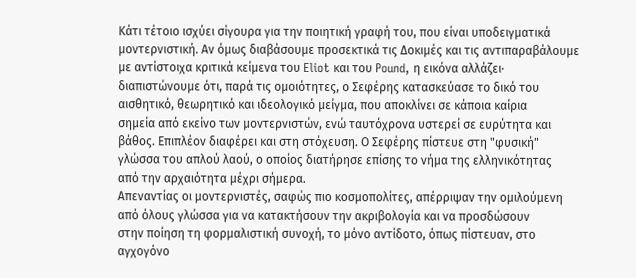Κάτι τέτοιο ισχύει σίγουρα για την ποιητική γραφή του, που είναι υποδειγματικά
μοντερνιστική. Αν όμως διαβάσουμε προσεκτικά τις Δοκιμές και τις αντιπαραβάλουμε
με αντίστοιχα κριτικά κείμενα του Eliot και του Pound, η εικόνα αλλάζει·
διαπιστώνουμε ότι, παρά τις ομοιότητες, ο Σεφέρης κατασκεύασε το δικό του
αισθητικό, θεωρητικό και ιδεολογικό μείγμα, που αποκλίνει σε κάποια καίρια
σημεία από εκείνο των μοντερνιστών, ενώ ταυτόχρονα υστερεί σε ευρύτητα και
βάθος. Επιπλέον διαφέρει και στη στόχευση. Ο Σεφέρης πίστευε στη "φυσική"
γλώσσα του απλού λαού, ο οποίος διατήρησε επίσης το νήμα της ελληνικότητας
από την αρχαιότητα μέχρι σήμερα.
Απεναντίας οι μοντερνιστές, σαφώς πιο κοσμοπολίτες, απέρριψαν την ομιλούμενη
από όλους γλώσσα για να κατακτήσουν την ακριβολογία και να προσδώσουν
στην ποίηση τη φορμαλιστική συνοχή, το μόνο αντίδοτο, όπως πίστευαν, στο
αγχογόνο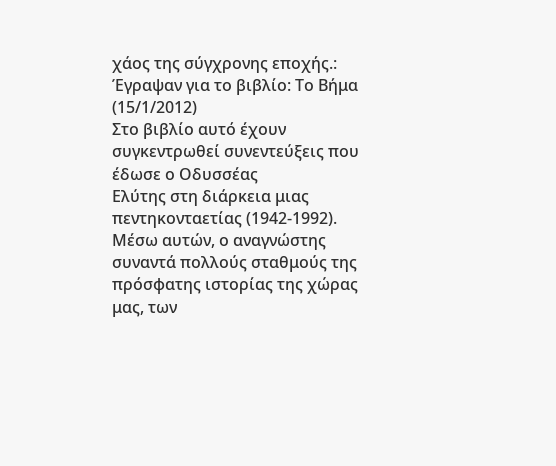χάος της σύγχρονης εποχής.:
Έγραψαν για το βιβλίο: Το Βήμα (15/1/2012)
Στο βιβλίο αυτό έχουν συγκεντρωθεί συνεντεύξεις που έδωσε ο Οδυσσέας
Ελύτης στη διάρκεια μιας πεντηκονταετίας (1942-1992). Μέσω αυτών, ο αναγνώστης
συναντά πολλούς σταθμούς της πρόσφατης ιστορίας της χώρας μας, των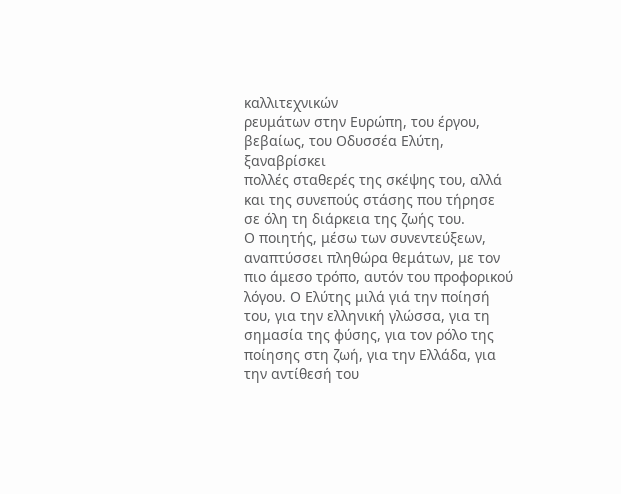καλλιτεχνικών
ρευμάτων στην Ευρώπη, του έργου, βεβαίως, του Οδυσσέα Ελύτη, ξαναβρίσκει
πολλές σταθερές της σκέψης του, αλλά και της συνεπούς στάσης που τήρησε
σε όλη τη διάρκεια της ζωής του.
Ο ποιητής, μέσω των συνεντεύξεων, αναπτύσσει πληθώρα θεμάτων, με τον
πιο άμεσο τρόπο, αυτόν του προφορικού λόγου. Ο Ελύτης μιλά γιά την ποίησή
του, για την ελληνική γλώσσα, για τη σημασία της φύσης, για τον ρόλο της
ποίησης στη ζωή, για την Ελλάδα, για την αντίθεσή του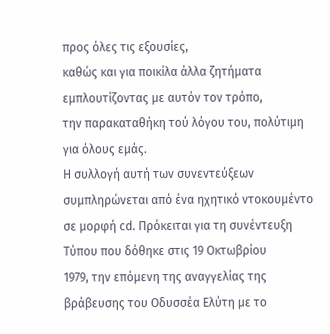προς όλες τις εξουσίες,
καθώς και για ποικίλα άλλα ζητήματα εμπλουτίζοντας με αυτόν τον τρόπο,
την παρακαταθήκη τού λόγου του, πολύτιμη για όλους εμάς.
Η συλλογή αυτή των συνεντεύξεων συμπληρώνεται από ένα ηχητικό ντοκουμέντο
σε μορφή cd. Πρόκειται για τη συνέντευξη Τύπου που δόθηκε στις 19 Οκτωβρίου
1979, την επόμενη της αναγγελίας της βράβευσης του Οδυσσέα Ελύτη με το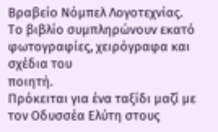Βραβείο Νόμπελ Λογοτεχνίας.
Το βιβλίο συμπληρώνουν εκατό φωτογραφίες, χειρόγραφα και σχέδια του
ποιητή.
Πρόκειται για ένα ταξίδι μαζί με τον Οδυσσέα Ελύτη στους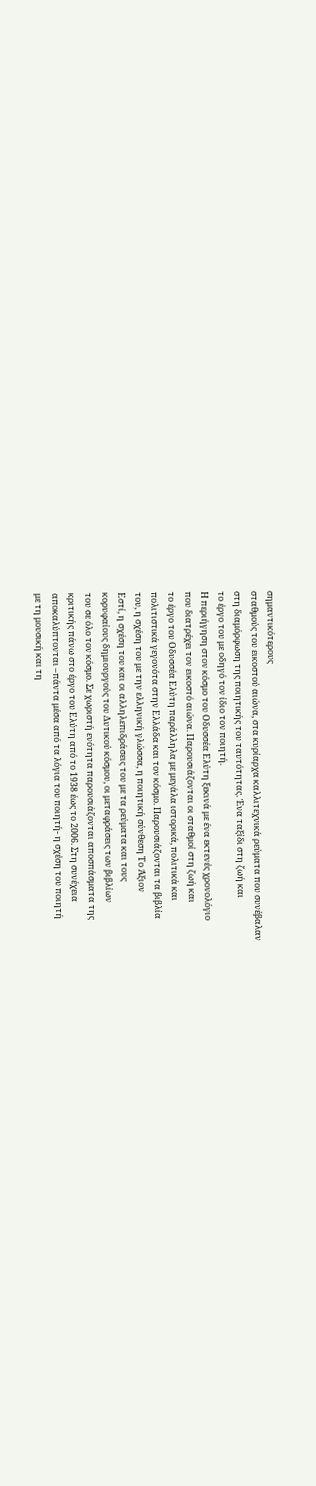σημαντικότερους
σταθμούς του εικοστού αιώνα, στα κυρίαρχα καλλιτεχνικά ρεύματα που συνέβαλαν
στη διαμόρφωση της ποιητικής του ταυτότητας. Ένα ταξίδι στη ζωή και
το έργο του με οδηγό τον ίδιο τον ποιητή.
Η περιήγηση στον κόσμο του Οδυσσέα Ελύτη ξεκινά με ένα εκτενές χρονολόγιο
που διατρέχει τον εικοστό αιώνα. Παρουσιάζονται οι σταθμοί στη ζωή και
το έργο του Οδυσσέα Ελύτη παράλληλα με μεγάλα ιστορικά, πολιτικά και
πολιτιστικά γεγονότα στην Ελλάδα και τον κόσμο. Παρουσιάζονται τα βιβλία
του, η σχέση του με την ελληνική γλώσσα, η ποιητική σύνθεση Το Άξιον
Εστί, η σχέση του και οι αλληλεπιδράσεις του με τα ρεύματα και τους
κορυφαίους δημιουργούς του Δυτικού κόσμου, οι μεταφράσεις των βιβλίων
του σε όλο τον κόσμο. Σε χωριστή ενότητα παρουσιάζονται αποσπάσματα της
κριτικής πάνω στο έργο του Ελύτη από το 1938 έως το 2006. Στη συνέχεια
αποκαλύπτονται –πάντα μέσα από τα λόγια του ποιητή- η σχέση του ποιητή
με τη μουσική και τη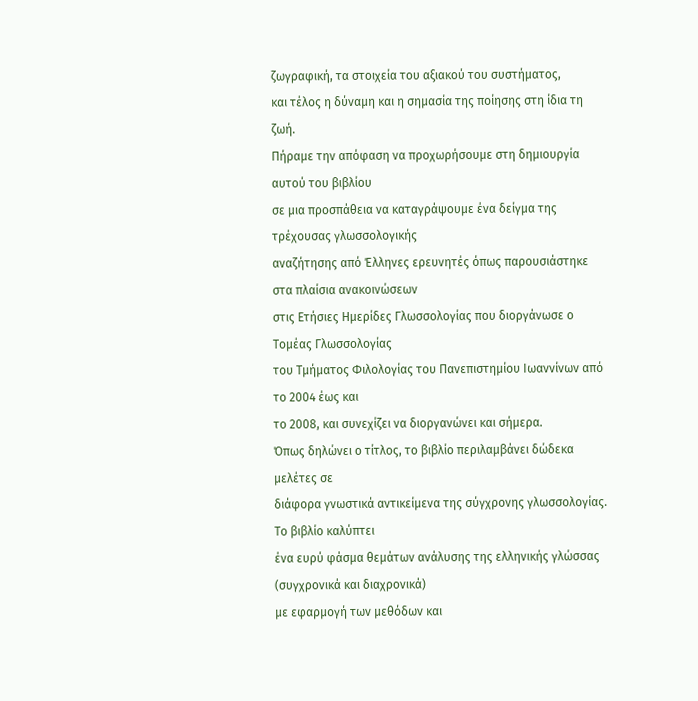ζωγραφική, τα στοιχεία του αξιακού του συστήματος,
και τέλος η δύναμη και η σημασία της ποίησης στη ίδια τη ζωή.
Πήραμε την απόφαση να προχωρήσουμε στη δημιουργία αυτού του βιβλίου
σε μια προσπάθεια να καταγράψουμε ένα δείγμα της τρέχουσας γλωσσολογικής
αναζήτησης από Έλληνες ερευνητές όπως παρουσιάστηκε στα πλαίσια ανακοινώσεων
στις Ετήσιες Ημερίδες Γλωσσολογίας που διοργάνωσε ο Τομέας Γλωσσολογίας
του Τμήματος Φιλολογίας του Πανεπιστημίου Ιωαννίνων από το 2004 έως και
το 2008, και συνεχίζει να διοργανώνει και σήμερα.
Όπως δηλώνει ο τίτλος, το βιβλίο περιλαμβάνει δώδεκα μελέτες σε
διάφορα γνωστικά αντικείμενα της σύγχρονης γλωσσολογίας. Το βιβλίο καλύπτει
ένα ευρύ φάσμα θεμάτων ανάλυσης της ελληνικής γλώσσας (συγχρονικά και διαχρονικά)
με εφαρμογή των μεθόδων και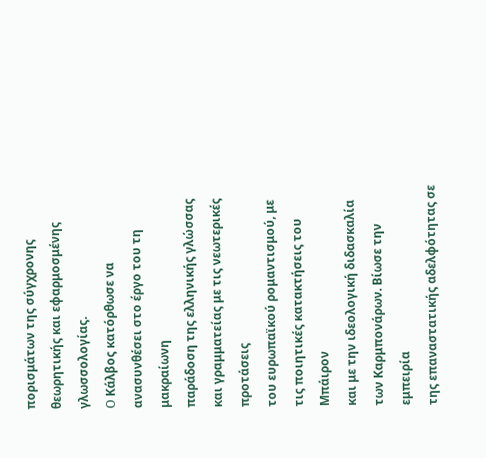πορισμάτων της σύγχρονης θεωρητικής και εφαρμοσμένης
γλωσσολογίας.
O Κάλβος κατόρθωσε να ανασυνθέσει στο έργο του τη μακραίωνη
παράδοση της ελληνικής γλώσσας και γραμματείας με τις νεωτερικές προτάσεις
του ευρωπαϊκού ρομαντισμού, με τις ποιητικές κατακτήσεις του Μπάιρον
και με την ιδεολογική διδασκαλία των Καρμπονάρων. Βίωσε την εμπειρία
της επαναστατικής αδελφότητας σε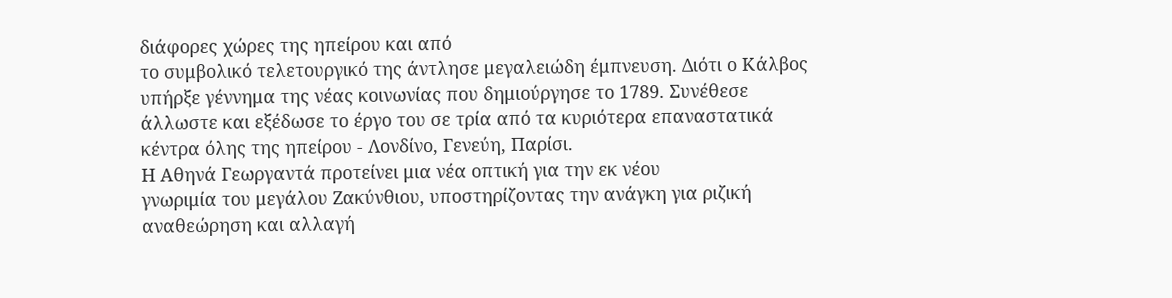διάφορες χώρες της ηπείρου και από
το συμβολικό τελετουργικό της άντλησε μεγαλειώδη έμπνευση. Διότι ο Κάλβος
υπήρξε γέννημα της νέας κοινωνίας που δημιούργησε το 1789. Συνέθεσε
άλλωστε και εξέδωσε το έργο του σε τρία από τα κυριότερα επαναστατικά
κέντρα όλης της ηπείρου - Λονδίνο, Γενεύη, Παρίσι.
Η Αθηνά Γεωργαντά προτείνει μια νέα οπτική για την εκ νέου
γνωριμία του μεγάλου Ζακύνθιου, υποστηρίζοντας την ανάγκη για ριζική
αναθεώρηση και αλλαγή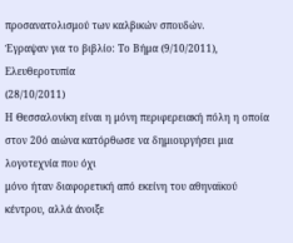προσανατολισμού των καλβικών σπουδών.
Έγραψαν για το βιβλίο: Το Βήμα (9/10/2011),
Ελευθεροτυπία
(28/10/2011)
Η Θεσσαλονίκη είναι η μόνη περιφερειακή πόλη η οποία
στον 20ό αιώνα κατόρθωσε να δημιουργήσει μια λογοτεχνία που όχι
μόνο ήταν διαφορετική από εκείνη του αθηναϊκού κέντρου, αλλά άνοιξε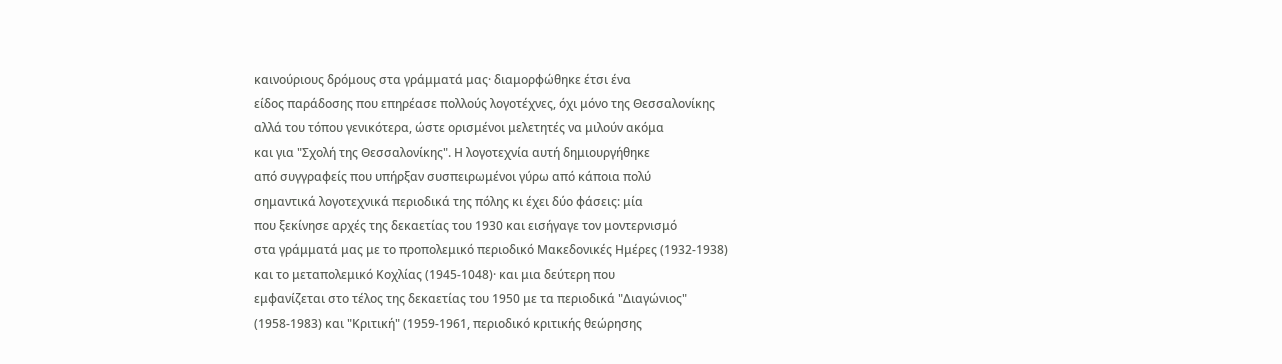καινούριους δρόμους στα γράμματά μας· διαμορφώθηκε έτσι ένα
είδος παράδοσης που επηρέασε πολλούς λογοτέχνες, όχι μόνο της Θεσσαλονίκης
αλλά του τόπου γενικότερα, ώστε ορισμένοι μελετητές να μιλούν ακόμα
και για "Σχολή της Θεσσαλονίκης". Η λογοτεχνία αυτή δημιουργήθηκε
από συγγραφείς που υπήρξαν συσπειρωμένοι γύρω από κάποια πολύ
σημαντικά λογοτεχνικά περιοδικά της πόλης κι έχει δύο φάσεις: μία
που ξεκίνησε αρχές της δεκαετίας του 1930 και εισήγαγε τον μοντερνισμό
στα γράμματά μας με το προπολεμικό περιοδικό Μακεδονικές Ημέρες (1932-1938)
και το μεταπολεμικό Κοχλίας (1945-1048)· και μια δεύτερη που
εμφανίζεται στο τέλος της δεκαετίας του 1950 με τα περιοδικά "Διαγώνιος"
(1958-1983) και "Κριτική" (1959-1961, περιοδικό κριτικής θεώρησης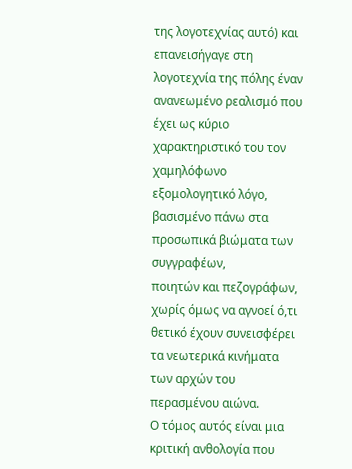της λογοτεχνίας αυτό) και επανεισήγαγε στη λογοτεχνία της πόλης έναν
ανανεωμένο ρεαλισμό που έχει ως κύριο χαρακτηριστικό του τον χαμηλόφωνο
εξομολογητικό λόγο, βασισμένο πάνω στα προσωπικά βιώματα των συγγραφέων,
ποιητών και πεζογράφων, χωρίς όμως να αγνοεί ό,τι θετικό έχουν συνεισφέρει
τα νεωτερικά κινήματα των αρχών του περασμένου αιώνα.
Ο τόμος αυτός είναι μια κριτική ανθολογία που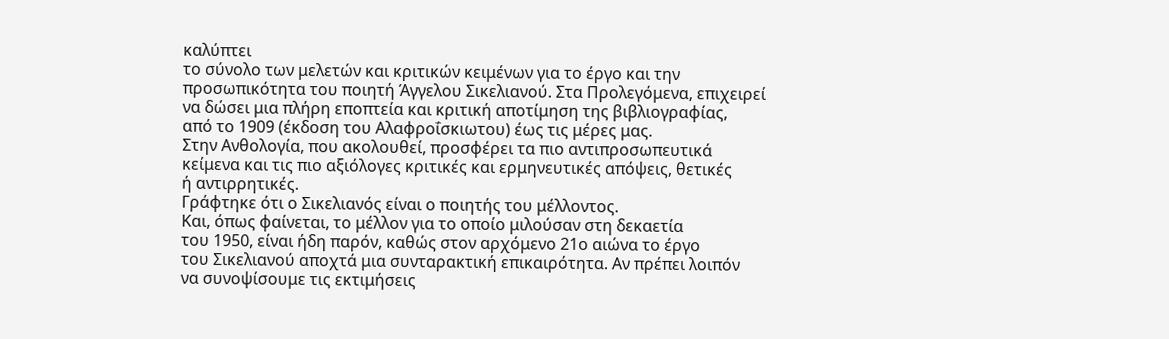καλύπτει
το σύνολο των μελετών και κριτικών κειμένων για το έργο και την
προσωπικότητα του ποιητή Άγγελου Σικελιανού. Στα Προλεγόμενα, επιχειρεί
να δώσει μια πλήρη εποπτεία και κριτική αποτίμηση της βιβλιογραφίας,
από το 1909 (έκδοση του Αλαφροΐσκιωτου) έως τις μέρες μας.
Στην Ανθολογία, που ακολουθεί, προσφέρει τα πιο αντιπροσωπευτικά
κείμενα και τις πιο αξιόλογες κριτικές και ερμηνευτικές απόψεις, θετικές
ή αντιρρητικές.
Γράφτηκε ότι ο Σικελιανός είναι ο ποιητής του μέλλοντος.
Και, όπως φαίνεται, το μέλλον για το οποίο μιλούσαν στη δεκαετία
του 1950, είναι ήδη παρόν, καθώς στον αρχόμενο 21ο αιώνα το έργο
του Σικελιανού αποχτά μια συνταρακτική επικαιρότητα. Αν πρέπει λοιπόν
να συνοψίσουμε τις εκτιμήσεις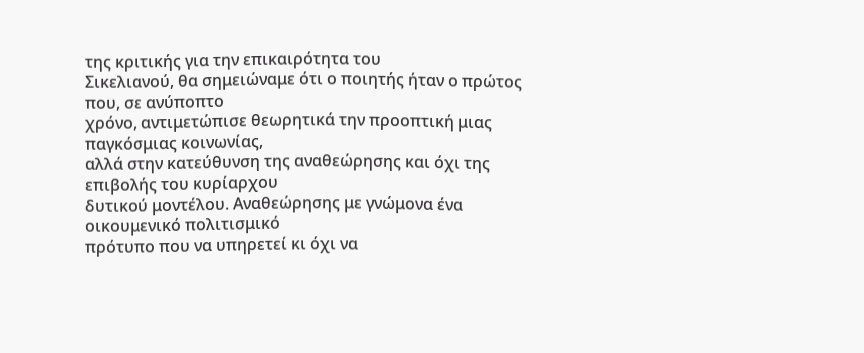της κριτικής για την επικαιρότητα του
Σικελιανού, θα σημειώναμε ότι ο ποιητής ήταν ο πρώτος που, σε ανύποπτο
χρόνο, αντιμετώπισε θεωρητικά την προοπτική μιας παγκόσμιας κοινωνίας,
αλλά στην κατεύθυνση της αναθεώρησης και όχι της επιβολής του κυρίαρχου
δυτικού μοντέλου. Αναθεώρησης με γνώμονα ένα οικουμενικό πολιτισμικό
πρότυπο που να υπηρετεί κι όχι να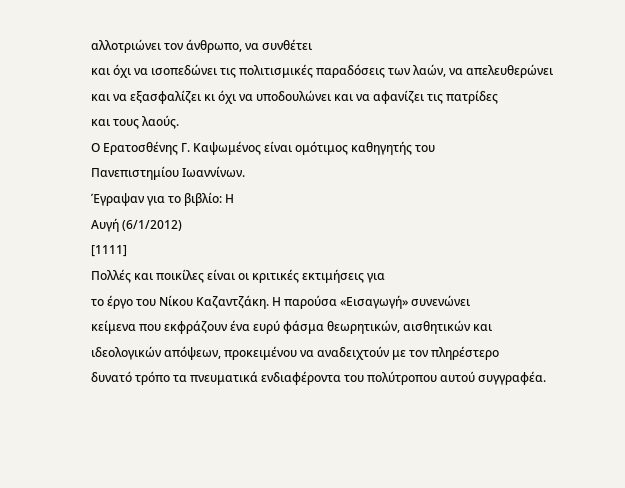αλλοτριώνει τον άνθρωπο, να συνθέτει
και όχι να ισοπεδώνει τις πολιτισμικές παραδόσεις των λαών, να απελευθερώνει
και να εξασφαλίζει κι όχι να υποδουλώνει και να αφανίζει τις πατρίδες
και τους λαούς.
Ο Ερατοσθένης Γ. Καψωμένος είναι ομότιμος καθηγητής του
Πανεπιστημίου Ιωαννίνων.
Έγραψαν για το βιβλίο: Η
Αυγή (6/1/2012)
[1111]
Πολλές και ποικίλες είναι οι κριτικές εκτιμήσεις για
το έργο του Νίκου Καζαντζάκη. Η παρούσα «Εισαγωγή» συνενώνει
κείμενα που εκφράζουν ένα ευρύ φάσμα θεωρητικών, αισθητικών και
ιδεολογικών απόψεων, προκειμένου να αναδειχτούν με τον πληρέστερο
δυνατό τρόπο τα πνευματικά ενδιαφέροντα του πολύτροπου αυτού συγγραφέα.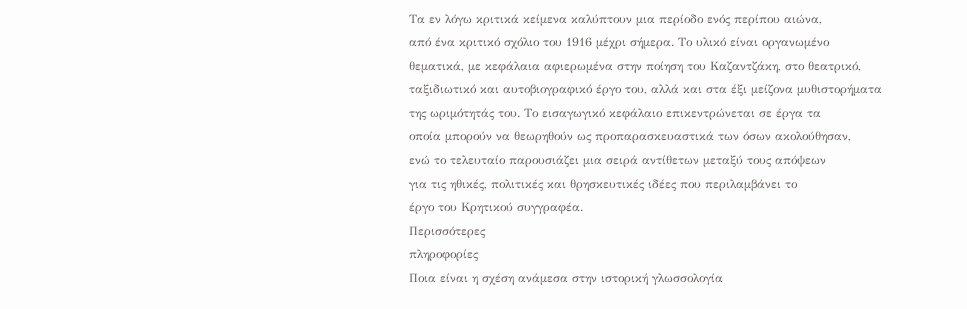Τα εν λόγω κριτικά κείμενα καλύπτουν μια περίοδο ενός περίπου αιώνα,
από ένα κριτικό σχόλιο του 1916 μέχρι σήμερα. Το υλικό είναι οργανωμένο
θεματικά, με κεφάλαια αφιερωμένα στην ποίηση του Καζαντζάκη, στο θεατρικό,
ταξιδιωτικό και αυτοβιογραφικό έργο του, αλλά και στα έξι μείζονα μυθιστορήματα
της ωριμότητάς του. Το εισαγωγικό κεφάλαιο επικεντρώνεται σε έργα τα
οποία μπορούν να θεωρηθούν ως προπαρασκευαστικά των όσων ακολούθησαν,
ενώ το τελευταίο παρουσιάζει μια σειρά αντίθετων μεταξύ τους απόψεων
για τις ηθικές, πολιτικές και θρησκευτικές ιδέες που περιλαμβάνει το
έργο του Κρητικού συγγραφέα.
Περισσότερες
πληροφορίες
Ποια είναι η σχέση ανάμεσα στην ιστορική γλωσσολογία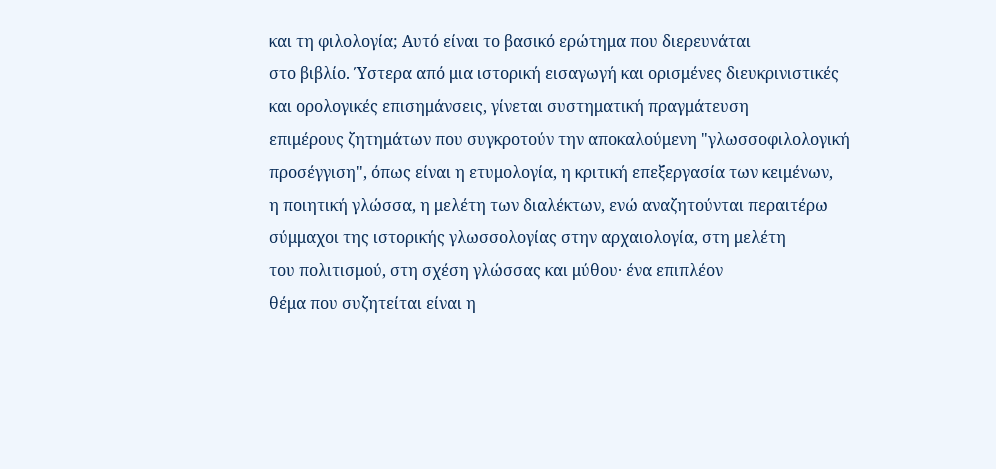και τη φιλολογία; Αυτό είναι το βασικό ερώτημα που διερευνάται
στο βιβλίο. Ύστερα από μια ιστορική εισαγωγή και ορισμένες διευκρινιστικές
και ορολογικές επισημάνσεις, γίνεται συστηματική πραγμάτευση
επιμέρους ζητημάτων που συγκροτούν την αποκαλούμενη "γλωσσοφιλολογική
προσέγγιση", όπως είναι η ετυμολογία, η κριτική επεξεργασία των κειμένων,
η ποιητική γλώσσα, η μελέτη των διαλέκτων, ενώ αναζητούνται περαιτέρω
σύμμαχοι της ιστορικής γλωσσολογίας στην αρχαιολογία, στη μελέτη
του πολιτισμού, στη σχέση γλώσσας και μύθου· ένα επιπλέον
θέμα που συζητείται είναι η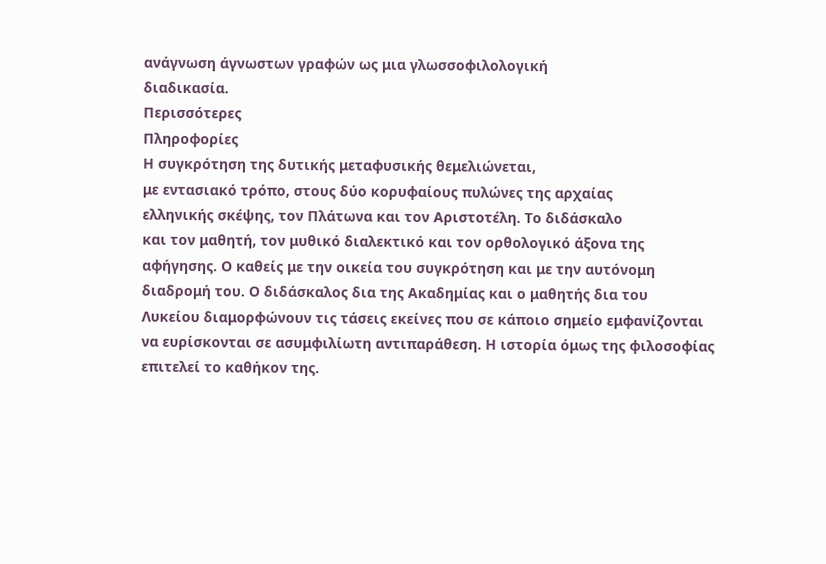ανάγνωση άγνωστων γραφών ως μια γλωσσοφιλολογική
διαδικασία.
Περισσότερες
Πληροφορίες
Η συγκρότηση της δυτικής μεταφυσικής θεμελιώνεται,
με εντασιακό τρόπο, στους δύο κορυφαίους πυλώνες της αρχαίας
ελληνικής σκέψης, τον Πλάτωνα και τον Αριστοτέλη. Το διδάσκαλο
και τον μαθητή, τον μυθικό διαλεκτικό και τον ορθολογικό άξονα της
αφήγησης. Ο καθείς με την οικεία του συγκρότηση και με την αυτόνομη
διαδρομή του. Ο διδάσκαλος δια της Ακαδημίας και ο μαθητής δια του
Λυκείου διαμορφώνουν τις τάσεις εκείνες που σε κάποιο σημείο εμφανίζονται
να ευρίσκονται σε ασυμφιλίωτη αντιπαράθεση. Η ιστορία όμως της φιλοσοφίας
επιτελεί το καθήκον της.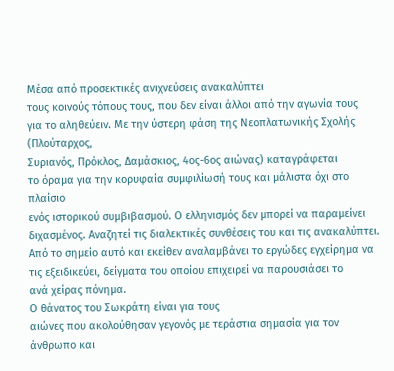Μέσα από προσεκτικές ανιχνεύσεις ανακαλύπτει
τους κοινούς τόπους τους, που δεν είναι άλλοι από την αγωνία τους
για το αληθεύειν. Με την ύστερη φάση της Νεοπλατωνικής Σχολής (Πλούταρχος,
Συριανός, Πρόκλος, Δαμάσκιος, 4ος-6ος αιώνας) καταγράφεται
το όραμα για την κορυφαία συμφιλίωσή τους και μάλιστα όχι στο πλαίσιο
ενός ιστορικού συμβιβασμού. Ο ελληνισμός δεν μπορεί να παραμείνει
διχασμένος. Αναζητεί τις διαλεκτικές συνθέσεις του και τις ανακαλύπτει.
Από το σημείο αυτό και εκείθεν αναλαμβάνει το εργώδες εγχείρημα να
τις εξειδικεύει, δείγματα του οποίου επιχειρεί να παρουσιάσει το
ανά χείρας πόνημα.
Ο θάνατος του Σωκράτη είναι για τους
αιώνες που ακολούθησαν γεγονός με τεράστια σημασία για τον
άνθρωπο και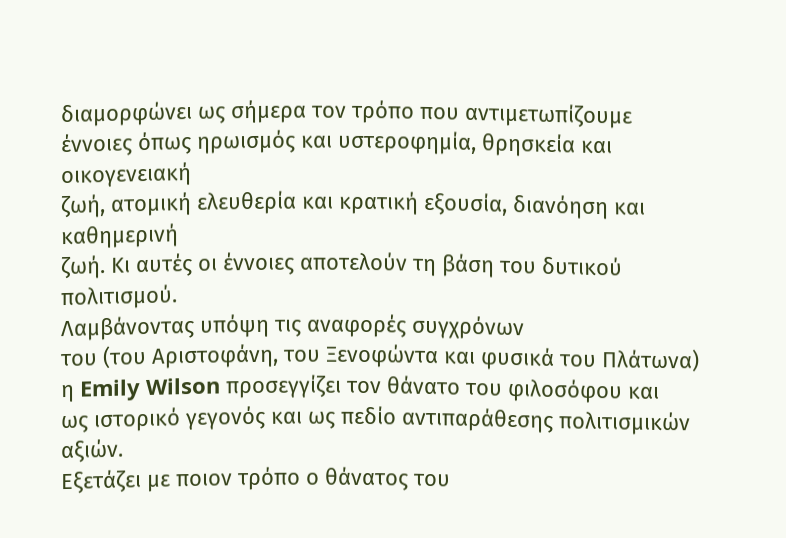διαμορφώνει ως σήμερα τον τρόπο που αντιμετωπίζουμε
έννοιες όπως ηρωισμός και υστεροφημία, θρησκεία και οικογενειακή
ζωή, ατομική ελευθερία και κρατική εξουσία, διανόηση και καθημερινή
ζωή. Κι αυτές οι έννοιες αποτελούν τη βάση του δυτικού πολιτισμού.
Λαμβάνοντας υπόψη τις αναφορές συγχρόνων
του (του Αριστοφάνη, του Ξενοφώντα και φυσικά του Πλάτωνα)
η Emily Wilson προσεγγίζει τον θάνατο του φιλοσόφου και
ως ιστορικό γεγονός και ως πεδίο αντιπαράθεσης πολιτισμικών
αξιών.
Εξετάζει με ποιον τρόπο ο θάνατος του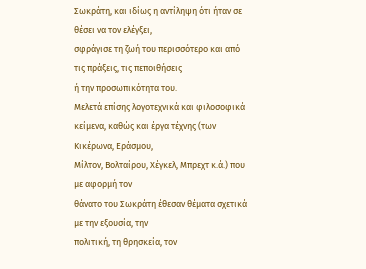Σωκράτη, και ιδίως η αντίληψη ότι ήταν σε θέσει να τον ελέγξει,
σφράγισε τη ζωή του περισσότερο και από τις πράξεις, τις πεποιθήσεις
ή την προσωπικότητα του.
Μελετά επίσης λογοτεχνικά και φιλοσοφικά
κείμενα, καθώς και έργα τέχνης (των Κικέρωνα, Εράσμου,
Μίλτον, Βολταίρου, Χέγκελ, Μπρεχτ κ.ά.) που με αφορμή τον
θάνατο του Σωκράτη έθεσαν θέματα σχετικά με την εξουσία, την
πολιτική, τη θρησκεία, τον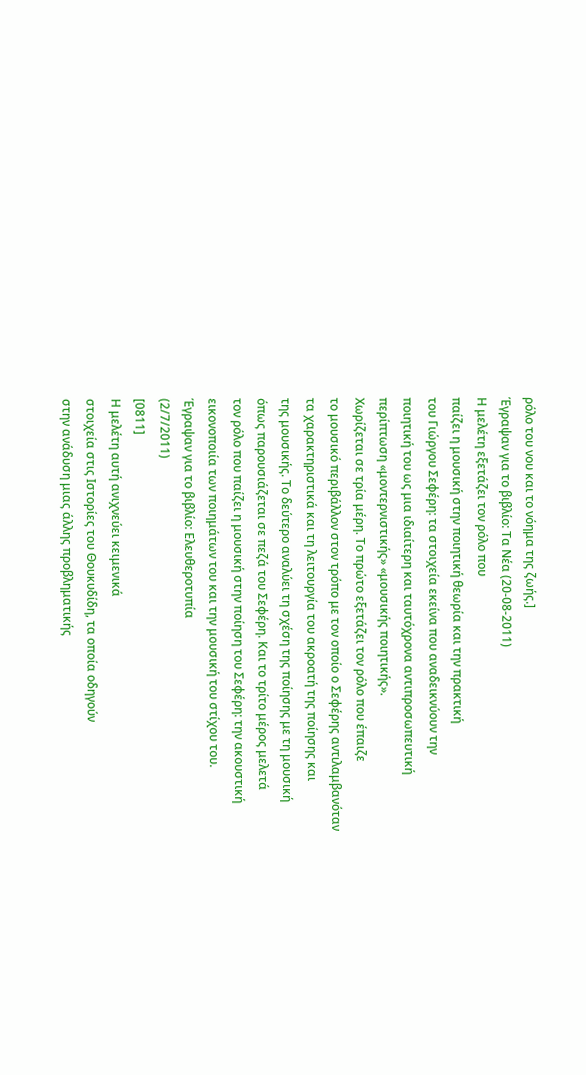ρόλο του νου και το νόημα της ζωής.]
Έγραψαν για το βιβλίο: Τα Νέα (20-08-2011)
Η μελέτη εξετάζει τον ρόλο που
παίζει η μουσική στην ποιητική θεωρία και την πρακτική
του Γιώργου Σεφέρη: τα στοιχεία εκείνα που αναδεικνύουν την
ποιητική του ως μια ιδιαίτερη και ταυτόχρονα αντιπροσωπευτική
περίπτωση «μοντερνιστικής» «μουσικής ποιητικής».
Χωρίζεται σε τρία μέρη. Το πρώτο εξετάζει τον ρόλο που έπαιζε
το μουσικό περιβάλλον στον τρόπο με τον οποίο ο Σεφέρης αντιλαμβανόταν
τα χαρακτηριστικά και τη λειτουργία του ακροατή της ποίησης και
της μουσικής. Το δεύτερο αναλύει τη σχέση της ποίησης με τη μουσική
όπως παρουσιάζεται σε πεζά του Σεφέρη. Και το τρίτο μέρος μελετά
τον ρόλο που παίζει η μουσική στην ποίηση του Σεφέρη: την ακουστική
εικονοποιία των ποιημάτων του και την μουσική του στίχου του.
Έγραψαν για το βιβλίο: Ελευθεροτυπία
(2/7/2011)
[0811]
Η μελέτη αυτή ανιχνεύει κειμενικά
στοιχεία στις Ιστορίες του Θουκυδίδη, τα οποία οδηγούν
στην ανάδυση μιας άλλης προβληματικής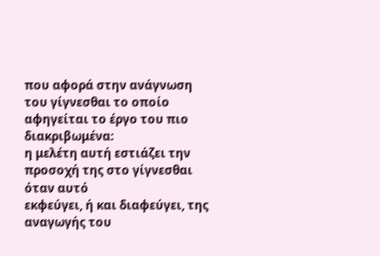που αφορά στην ανάγνωση
του γίγνεσθαι το οποίο αφηγείται το έργο του πιο διακριβωμένα:
η μελέτη αυτή εστιάζει την προσοχή της στο γίγνεσθαι όταν αυτό
εκφεύγει, ή και διαφεύγει, της αναγωγής του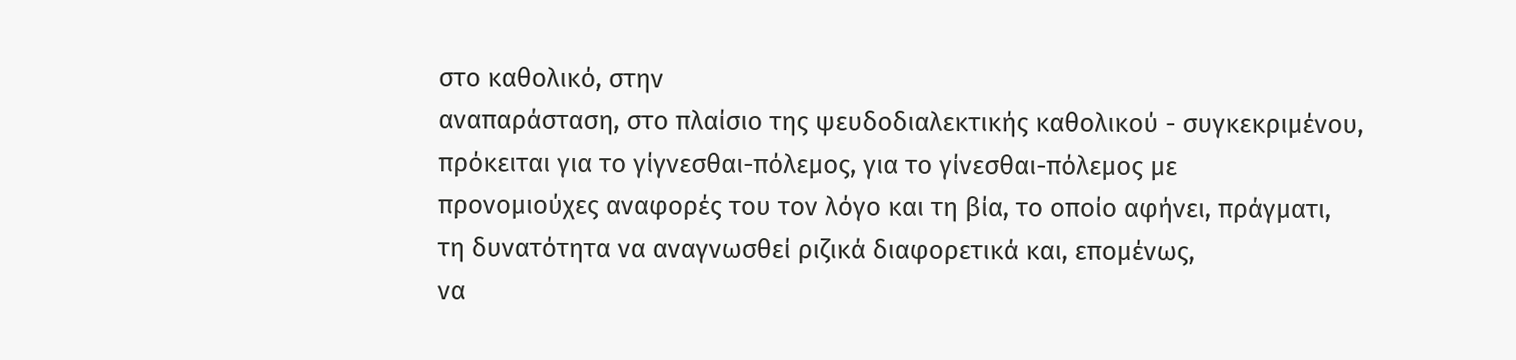στο καθολικό, στην
αναπαράσταση, στο πλαίσιο της ψευδοδιαλεκτικής καθολικού - συγκεκριμένου,
πρόκειται για το γίγνεσθαι-πόλεμος, για το γίνεσθαι-πόλεμος με
προνομιούχες αναφορές του τον λόγο και τη βία, το οποίο αφήνει, πράγματι,
τη δυνατότητα να αναγνωσθεί ριζικά διαφορετικά και, επομένως,
να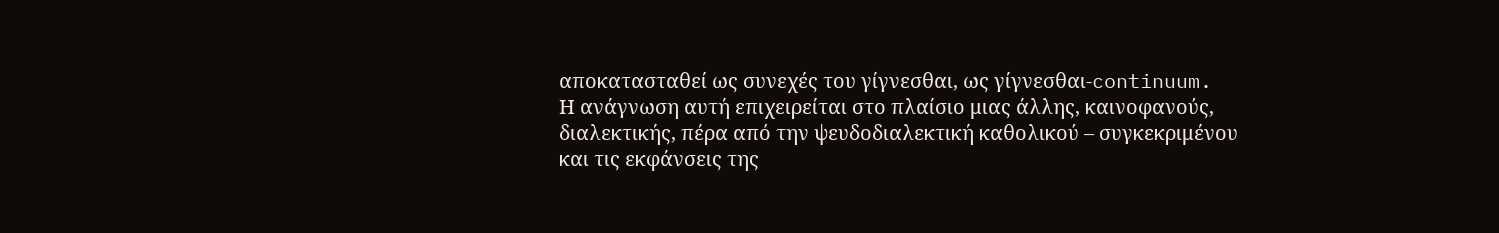αποκατασταθεί ως συνεχές του γίγνεσθαι, ως γίγνεσθαι-continuum.
Η ανάγνωση αυτή επιχειρείται στο πλαίσιο μιας άλλης, καινοφανούς,
διαλεκτικής, πέρα από την ψευδοδιαλεκτική καθολικού – συγκεκριμένου
και τις εκφάνσεις της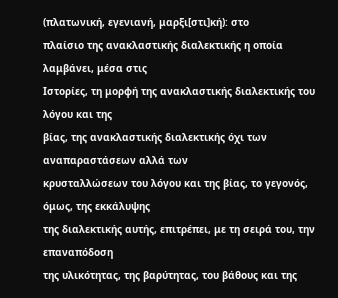(πλατωνική, εγενιανή, μαρξι[στι]κή): στο
πλαίσιο της ανακλαστικής διαλεκτικής η οποία λαμβάνει, μέσα στις
Ιστορίες, τη μορφή της ανακλαστικής διαλεκτικής του λόγου και της
βίας, της ανακλαστικής διαλεκτικής όχι των αναπαραστάσεων αλλά των
κρυσταλλώσεων του λόγου και της βίας, το γεγονός, όμως, της εκκάλυψης
της διαλεκτικής αυτής, επιτρέπει, με τη σειρά του, την επαναπόδοση
της υλικότητας, της βαρύτητας, του βάθους και της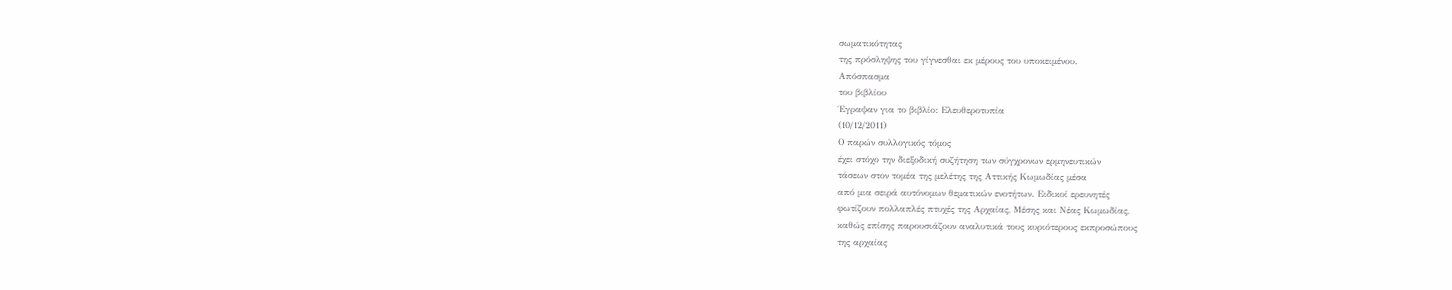σωματικότητας
της πρόσληψης του γίγνεσθαι εκ μέρους του υποκειμένου.
Απόσπασμα
του βιβλίου
Έγραψαν για το βιβλίο: Ελευθεροτυπία
(10/12/2011)
Ο παρών συλλογικός τόμος
έχει στόχο την διεξοδική συζήτηση των σύγχρονων ερμηνευτικών
τάσεων στον τομέα της μελέτης της Αττικής Κωμωδίας μέσα
από μια σειρά αυτόνομων θεματικών ενοτήτων. Ειδικοί ερευνητές
φωτίζουν πολλαπλές πτυχές της Αρχαίας, Μέσης και Νέας Κωμωδίας,
καθώς επίσης παρουσιάζουν αναλυτικά τους κυριότερους εκπροσώπους
της αρχαίας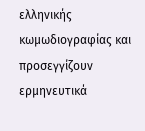ελληνικής κωμωδιογραφίας και προσεγγίζουν ερμηνευτικά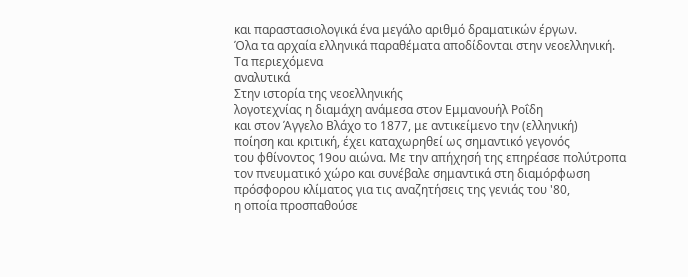και παραστασιολογικά ένα μεγάλο αριθμό δραματικών έργων.
Όλα τα αρχαία ελληνικά παραθέματα αποδίδονται στην νεοελληνική.
Τα περιεχόμενα
αναλυτικά
Στην ιστορία της νεοελληνικής
λογοτεχνίας η διαμάχη ανάμεσα στον Εμμανουήλ Ροΐδη
και στον Άγγελο Βλάχο το 1877, με αντικείμενο την (ελληνική)
ποίηση και κριτική, έχει καταχωρηθεί ως σημαντικό γεγονός
του φθίνοντος 19ου αιώνα. Με την απήχησή της επηρέασε πολύτροπα
τον πνευματικό χώρο και συνέβαλε σημαντικά στη διαμόρφωση
πρόσφορου κλίματος για τις αναζητήσεις της γενιάς του '80,
η οποία προσπαθούσε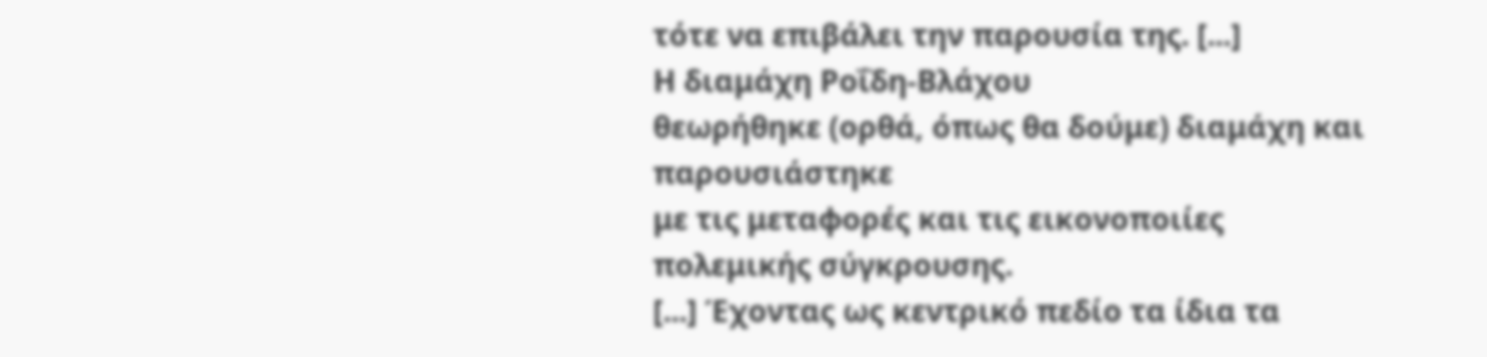τότε να επιβάλει την παρουσία της. [...]
Η διαμάχη Ροΐδη-Βλάχου
θεωρήθηκε (ορθά, όπως θα δούμε) διαμάχη και παρουσιάστηκε
με τις μεταφορές και τις εικονοποιίες πολεμικής σύγκρουσης.
[...] Έχοντας ως κεντρικό πεδίο τα ίδια τα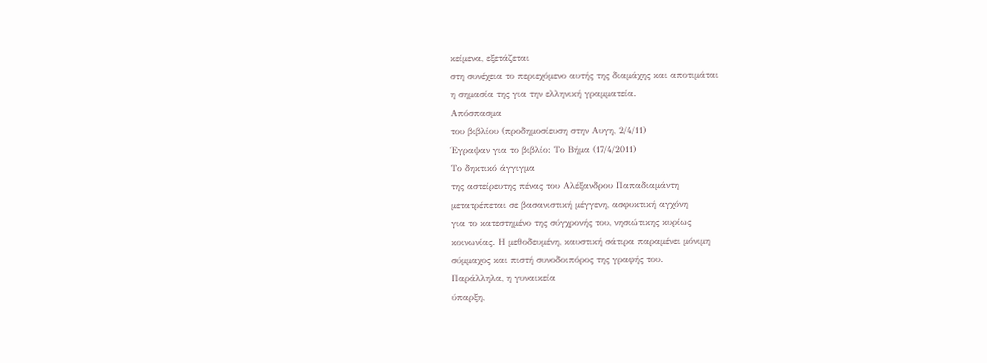κείμενα, εξετάζεται
στη συνέχεια το περιεχόμενο αυτής της διαμάχης και αποτιμάται
η σημασία της για την ελληνική γραμματεία.
Απόσπασμα
του βιβλίου (προδημοσίευση στην Αυγη, 2/4/11)
Έγραψαν για το βιβλίο: Το Βήμα (17/4/2011)
Το δηκτικό άγγιγμα
της αστείρευτης πένας του Αλέξανδρου Παπαδιαμάντη
μετατρέπεται σε βασανιστική μέγγενη, ασφυκτική αγχόνη
για το κατεστημένο της σύγχρονής του, νησιώτικης κυρίως
κοινωνίας. Η μεθοδευμένη, καυστική σάτιρα παραμένει μόνιμη
σύμμαχος και πιστή συνοδοιπόρος της γραφής του.
Παράλληλα, η γυναικεία
ύπαρξη,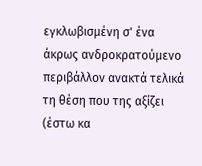εγκλωβισμένη σ' ένα άκρως ανδροκρατούμενο
περιβάλλον ανακτά τελικά τη θέση που της αξίζει (έστω κα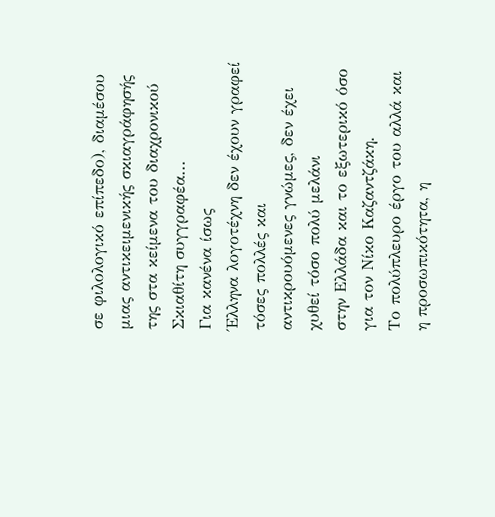σε φιλολογικό επίπεδο), διαμέσου μιας αντικειμενικής σκιαγράφησής
της στα κείμενα του διαχρονικού Σκιαθίτη συγγραφέα...
Για κανένα ίσως
Έλληνα λογοτέχνη δεν έχουν γραφεί τόσες πολλές και
αντικρουόμενες γνώμες, δεν έχει χυθεί τόσο πολύ μελάνι
στην Ελλάδα και το εξωτερικό όσο για τον Νίκο Καζαντζάκη.
Tο πολύπλευρο έργο του αλλά και η προσωπικότητα, η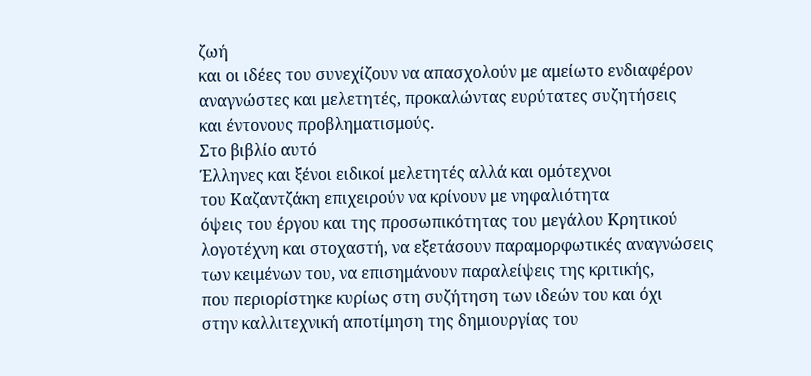ζωή
και οι ιδέες του συνεχίζουν να απασχολούν με αμείωτο ενδιαφέρον
αναγνώστες και μελετητές, προκαλώντας ευρύτατες συζητήσεις
και έντονους προβληματισμούς.
Στο βιβλίο αυτό
Έλληνες και ξένοι ειδικοί μελετητές αλλά και ομότεχνοι
του Καζαντζάκη επιχειρούν να κρίνουν με νηφαλιότητα
όψεις του έργου και της προσωπικότητας του μεγάλου Κρητικού
λογοτέχνη και στοχαστή, να εξετάσουν παραμορφωτικές αναγνώσεις
των κειμένων του, να επισημάνουν παραλείψεις της κριτικής,
που περιορίστηκε κυρίως στη συζήτηση των ιδεών του και όχι
στην καλλιτεχνική αποτίμηση της δημιουργίας του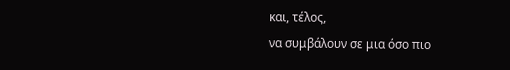και, τέλος,
να συμβάλουν σε μια όσο πιο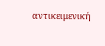αντικειμενική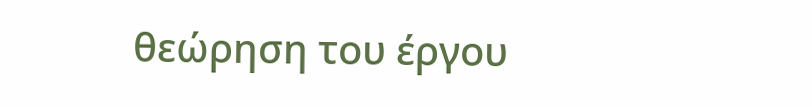θεώρηση του έργου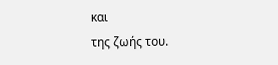και
της ζωής του.